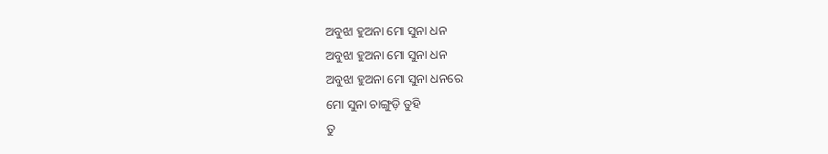ଅବୁଝା ହୁଅନା ମୋ ସୁନା ଧନ
ଅବୁଝା ହୁଅନା ମୋ ସୁନା ଧନ
ଅବୁଝା ହୁଅନା ମୋ ସୁନା ଧନରେ
ମୋ ସୁନା ଚାଙ୍ଗୁଡ଼ି ତୁହି
ତୁ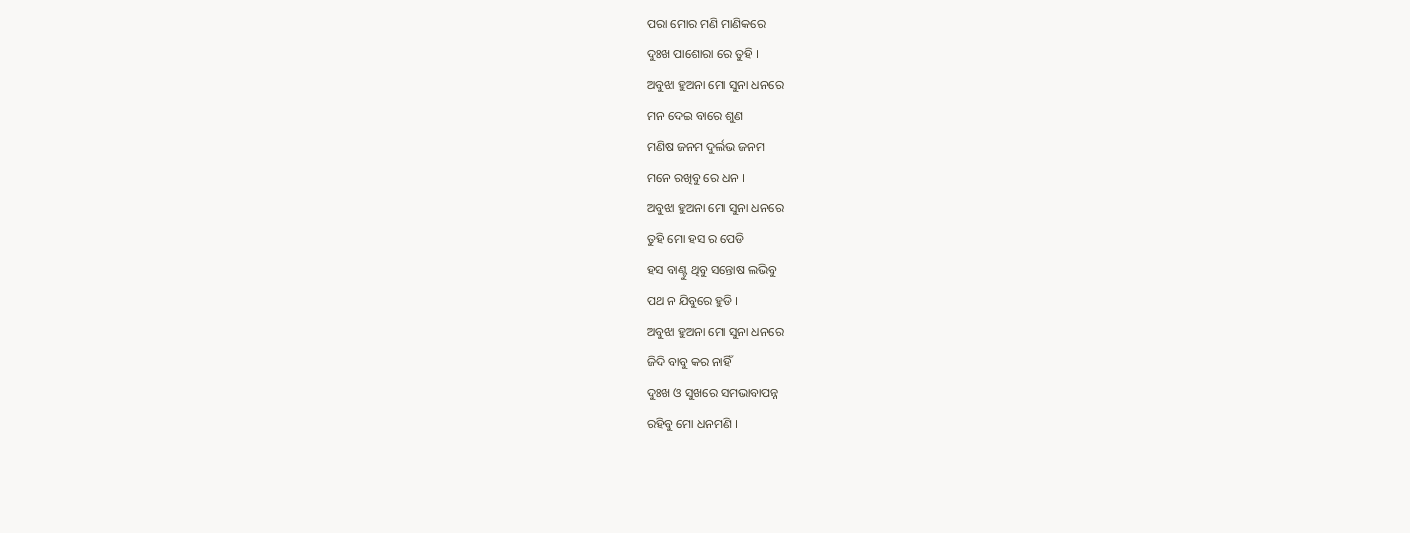ପରା ମୋର ମଣି ମାଣିକରେ
ଦୁଃଖ ପାଶୋରା ରେ ତୁହି ।
ଅବୁଝା ହୁଅନା ମୋ ସୁନା ଧନରେ
ମନ ଦେଇ ବାରେ ଶୁଣ
ମଣିଷ ଜନମ ଦୁର୍ଲଭ ଜନମ
ମନେ ରଖିବୁ ରେ ଧନ ।
ଅବୁଝା ହୁଅନା ମୋ ସୁନା ଧନରେ
ତୁହି ମୋ ହସ ର ପେଡି
ହସ ବାଣ୍ଟୁ ଥିବୁ ସନ୍ତୋଷ ଲଭିବୁ
ପଥ ନ ଯିବୁରେ ହୁଡି ।
ଅବୁଝା ହୁଅନା ମୋ ସୁନା ଧନରେ
ଜିଦି ବାବୁ କର ନାହିଁ
ଦୁଃଖ ଓ ସୁଖରେ ସମଭାବାପନ୍ନ
ରହିବୁ ମୋ ଧନମଣି ।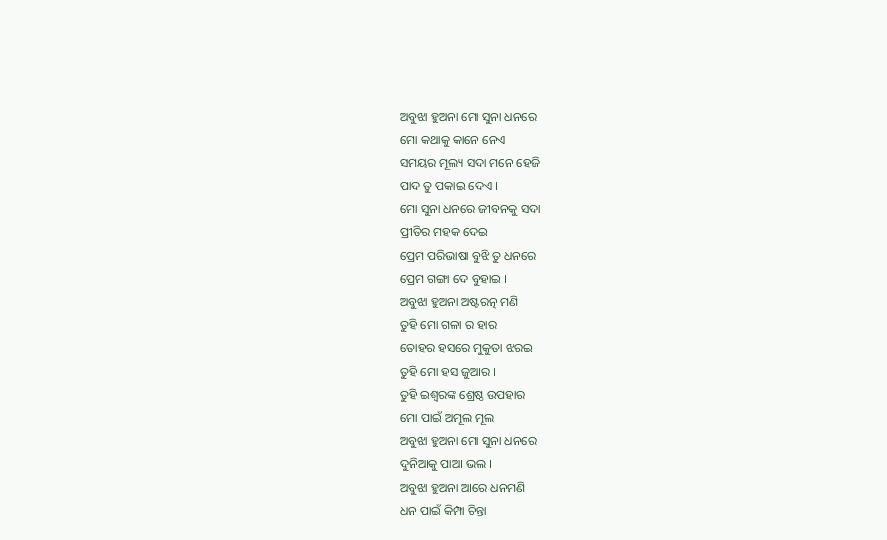ଅବୁଝା ହୁଅନା ମୋ ସୁନା ଧନରେ
ମୋ କଥାକୁ କାନେ ନେଏ
ସମୟର ମୂଲ୍ୟ ସଦା ମନେ ହେଜି
ପାଦ ତୁ ପକାଇ ଦେଏ ।
ମୋ ସୁନା ଧନରେ ଜୀବନକୁ ସଦା
ପ୍ରୀତିର ମହକ ଦେଇ
ପ୍ରେମ ପରିଭାଷା ବୁଝି ତୁ ଧନରେ
ପ୍ରେମ ଗଙ୍ଗା ଦେ ବୁହାଇ ।
ଅବୁଝା ହୁଅନା ଅଷ୍ଟରତ୍ନ ମଣି
ତୁହି ମୋ ଗଳା ର ହାର
ତୋହର ହସରେ ମୁକୁତା ଝରଇ
ତୁହି ମୋ ହସ ଜୁଆର ।
ତୁହି ଇଶ୍ଵରଙ୍କ ଶ୍ରେଷ୍ଠ ଉପହାର
ମୋ ପାଇଁ ଅମୂଲ ମୂଲ
ଅବୁଝା ହୁଅନା ମୋ ସୁନା ଧନରେ
ଦୁନିଆକୁ ପାଆ ଭଲ ।
ଅବୁଝା ହୁଅନା ଆରେ ଧନମଣି
ଧନ ପାଇଁ କିମ୍ପା ଚିନ୍ତା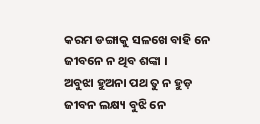କରମ ଡଙ୍ଗାକୁ ସଳଖେ ବାହି ନେ
ଜୀବନେ ନ ଥିବ ଶଙ୍କା ।
ଅବୁଝା ହୁଅନା ପଥ ତୁ ନ ହୁଡ଼
ଜୀବନ ଲକ୍ଷ୍ୟ ବୁଝି ନେ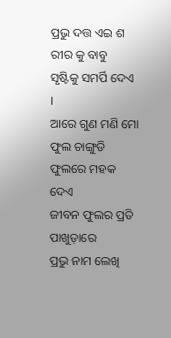ପ୍ରଭୁ ଦତ୍ତ ଏଇ ଶ
ରୀର କୁ ବାବୁ
ସୃଷ୍ଟିକୁ ସମର୍ପି ଦେଏ ।
ଆରେ ଗୁଣ ମଣି ମୋ ଫୁଲ ଚାଙ୍ଗୁଡି
ଫୁଲରେ ମହକ ଦେଏ
ଜୀବନ ଫୁଲର ପ୍ରତି ପାଖୁଡ଼ାରେ
ପ୍ରଭୁ ନାମ ଲେଖି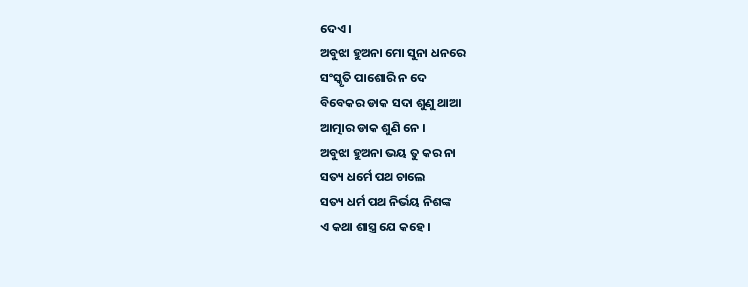ଦେଏ ।
ଅବୁଝା ହୁଅନା ମୋ ସୁନା ଧନରେ
ସଂସ୍କୃତି ପାଶୋରି ନ ଦେ
ବିବେକର ଡାକ ସଦା ଶୁଣୁ ଥାଆ
ଆତ୍ମାର ଡାକ ଶୁଣି ନେ ।
ଅବୁଝା ହୁଅନା ଭୟ ତୁ କର ନା
ସତ୍ୟ ଧର୍ମେ ପଥ ଚାଲେ
ସତ୍ୟ ଧର୍ମ ପଥ ନିର୍ଭୟ ନିଶଙ୍କ
ଏ କଥା ଶାସ୍ତ୍ର ଯେ କହେ ।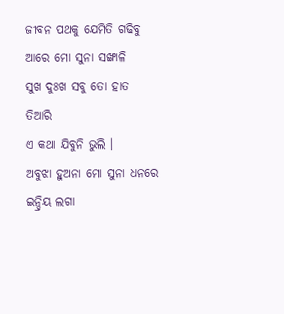ଜୀବନ ପଥକୁ ଯେମିତି ଗଢିବୁ
ଆରେ ମୋ ସୁନା ସଙ୍ଖାଳି
ସୁଖ ଦୁଃଖ ସବୁ ତୋ ହାତ ତିଆରି
ଏ କଥା ଯିବୁନି ଭୁଲି ।
ଅବୁଝା ହୁଅନା ମୋ ସୁନା ଧନରେ
ଇନ୍ଦ୍ରିୟ ଲଗା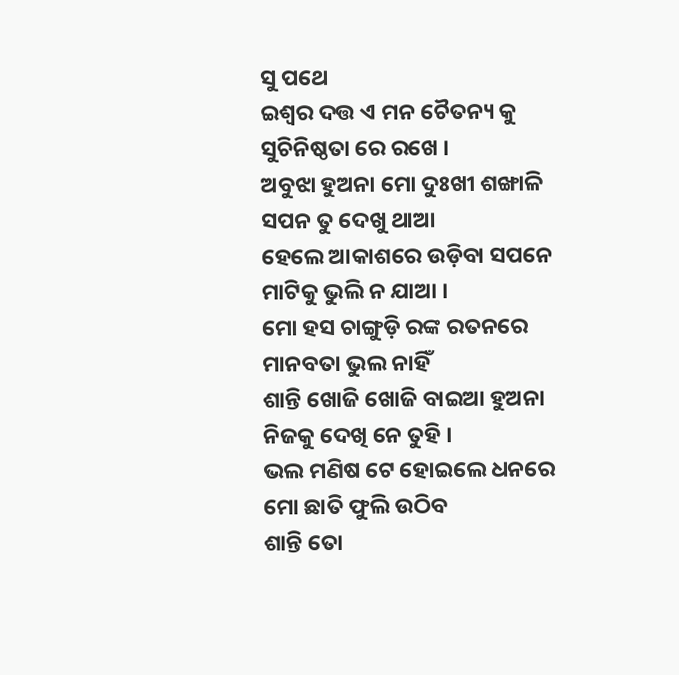ସୁ ପଥେ
ଇଶ୍ଵର ଦତ୍ତ ଏ ମନ ଚୈତନ୍ୟ କୁ
ସୁଚିନିଷ୍ଠତା ରେ ରଖେ ।
ଅବୁଝା ହୁଅନା ମୋ ଦୁଃଖୀ ଶଙ୍ଖାଳି
ସପନ ତୁ ଦେଖୁ ଥାଆ
ହେଲେ ଆକାଶରେ ଉଡ଼ିବା ସପନେ
ମାଟିକୁ ଭୁଲି ନ ଯାଆ ।
ମୋ ହସ ଚାଙ୍ଗୁଡ଼ି ରଙ୍କ ରତନରେ
ମାନବତା ଭୁଲ ନାହିଁ
ଶାନ୍ତି ଖୋଜି ଖୋଜି ବାଇଆ ହୁଅନା
ନିଜକୁ ଦେଖି ନେ ତୁହି ।
ଭଲ ମଣିଷ ଟେ ହୋଇଲେ ଧନରେ
ମୋ ଛାତି ଫୁଲି ଉଠିବ
ଶାନ୍ତି ତୋ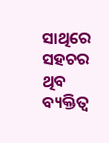ସାଥିରେ ସହଚର ଥିବ
ବ୍ୟକ୍ତିତ୍ଵ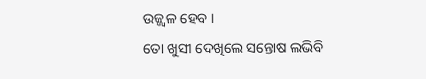ଉଜ୍ଜ୍ଵଳ ହେବ ।
ତୋ ଖୁସୀ ଦେଖିଲେ ସନ୍ତୋଷ ଲଭିବି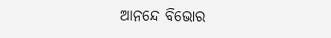ଆନନ୍ଦେ ବିଭୋର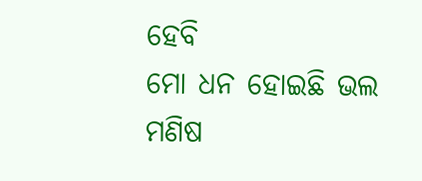ହେବି
ମୋ ଧନ ହୋଇଛି ଭଲ ମଣିଷ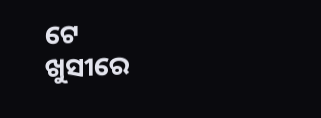ଟେ
ଖୁସୀରେ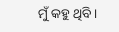ମୁଁ କହୁ ଥିବି ।